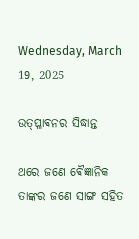Wednesday, March 19, 2025

ଉତ୍ପ୍ଳାଵନର ସିଦ୍ଧାନ୍ତ

ଥରେ ଜଣେ ଵୈଜ୍ଞାନିକ ତାଙ୍କର ଜଣେ ସାଙ୍ଗ ସହିତ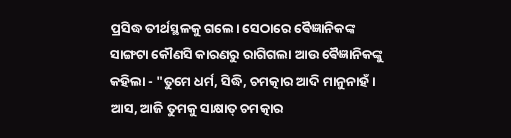ପ୍ରସିଦ୍ଧ ତୀର୍ଥସ୍ଥଳକୁ ଗଲେ। ସେଠାରେ ଵୈଜ୍ଞାନିକଙ୍କ ସାଙ୍ଗଟା କୌଣସି କାରଣରୁ ରାଗିଗଲା ଆଉ ଵୈଜ୍ଞାନିକଙ୍କୁ କହିଲା - "ତୁମେ ଧର୍ମ, ସିଦ୍ଧି, ଚମତ୍କାର ଆଦି ମାନୁନାହଁ। ଆସ, ଆଜି ତୁମକୁ ସାକ୍ଷାତ୍ ଚମତ୍କାର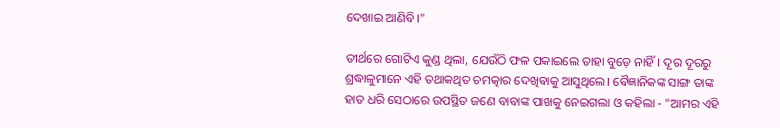ଦେଖାଇ ଆଣିବି।"

ତୀର୍ଥରେ ଗୋଟିଏ କୁଣ୍ଡ ଥିଲା, ଯେଉଁଠି ଫଳ ପକାଇଲେ ତାହା ବୁଡ଼େ ନାହିଁ। ଦୂର ଦୂରରୁ ଶ୍ରଦ୍ଧାଳୁମାନେ ଏହି ତଥାକଥିତ ଚମତ୍କାର ଦେଖିଵାକୁ ଆସୁଥିଲେ। ଵୈଜ୍ଞାନିକଙ୍କ ସାଙ୍ଗ ତାଙ୍କ ହାତ ଧରି ସେଠାରେ ଉପସ୍ଥିତ ଜଣେ ବାବାଙ୍କ ପାଖକୁ ନେଇଗଲା ଓ କହିଲା - "ଆମର ଏହି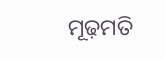ମୂଢ଼ମତି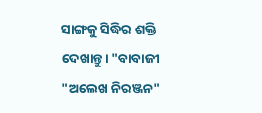ସାଙ୍ଗକୁ ସିଦ୍ଧିର ଶକ୍ତି ଦେଖାନ୍ତୁ। "ବାବାଜୀ "ଅଲେଖ ନିରଞ୍ଜନ"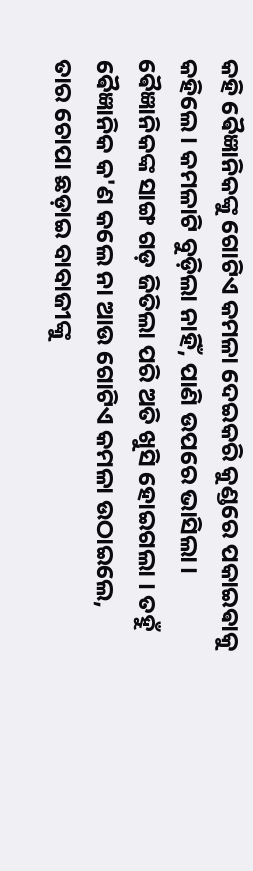କହି ଵୈଜ୍ଞାନିକଙ୍କୁ ଗୋଟିଏ କମଳା ଦେଇକରି କୁଣ୍ଡରେ ପକାଇଵାକୁ କହିଲେ। କମଳାଟି ବୁଡ଼ିଲା ନାହିଁ, ପାଣି ଉପରେ ଭାସିଲା। ଵୈଜ୍ଞାନିକଙ୍କ ସାଙ୍ଗ ଗଡ଼ ଜିତିଲା ପରି ଅତି ଖୁସି ହୋଇଗଲା । ତହୁଁ ଵୈଜ୍ଞାନିକ କ'ଣ କଲେ ନା ଆଉ ଗୋଟିଏ କମଳା ଉଠାଇଲେ, ତାର ଚୋପା ଛଡ଼ାଇ ବାବାଜୀଙ୍କୁ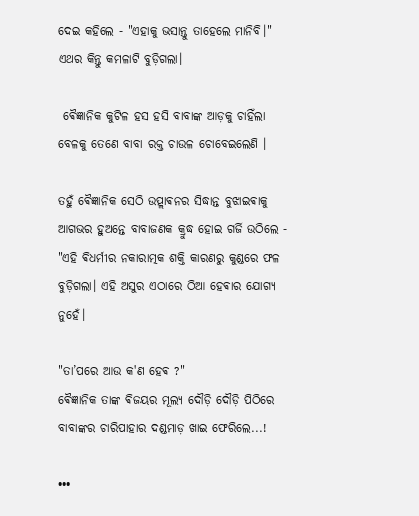ଦେଇ କହିଲେ - "ଏହାକୁ ଭସାନ୍ତୁ ତାହେଲେ ମାନିବି।" ଏଥର କିନ୍ତୁ କମଳାଟି ବୁଡ଼ିଗଲା।

 ଵୈଜ୍ଞାନିକ କୁଟିଳ ହସ ହସି ବାବାଙ୍କ ଆଡ଼କୁ ଚାହିଁଲା ବେଳକୁ ତେଣେ ବାବା ରକ୍ତ ଚାଉଳ ଚୋବେଇଲେଣି ।

ତହୁଁ ଵୈଜ୍ଞାନିକ ସେଠି ଉତ୍ପ୍ଲାଵନର ସିଦ୍ଧାନ୍ତ ବୁଝାଇଵାକୁ ଆଗଭର ହୁଅନ୍ତେ ବାବାଜଣକ କ୍ରୁଦ୍ଧ ହୋଇ ଗର୍ଜି ଉଠିଲେ - "ଏହି ଵିଧର୍ମୀର ନକାରାତ୍ମକ ଶକ୍ତି କାରଣରୁ କୁଣ୍ଡରେ ଫଳ ବୁଡ଼ିଗଲା। ଏହି ଅସୁର ଏଠାରେ ଠିଆ ହେଵାର ଯୋଗ୍ୟ ନୁହେଁ।

"ତା’ପରେ ଆଉ କ'ଣ ହେଵ ?"
ଵୈଜ୍ଞାନିକ ତାଙ୍କ ଵିଜୟର ମୂଲ୍ୟ ଦୌଡ଼ି ଦୌଡ଼ି ପିଠିରେ ବାବାଙ୍କର ଚାରିପାହାର ଦଣ୍ଡମାଡ଼ ଖାଇ ଫେରିଲେ...!

•••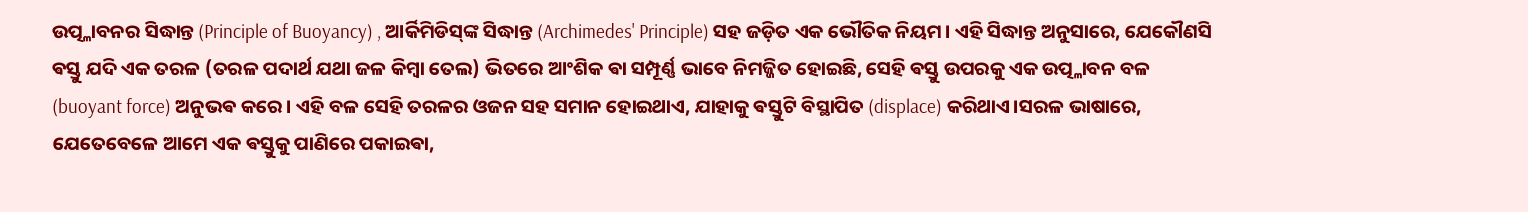ଉତ୍ପ୍ଳାବନର ସିଦ୍ଧାନ୍ତ (Principle of Buoyancy) , ଆର୍କିମିଡିସ୍‌ଙ୍କ ସିଦ୍ଧାନ୍ତ (Archimedes' Principle) ସହ ଜଡ଼ିତ ଏକ ଭୌତିକ ନିୟମ। ଏହି ସିଦ୍ଧାନ୍ତ ଅନୁସାରେ, ଯେକୌଣସି ଵସ୍ତୁ ଯଦି ଏକ ତରଳ (ତରଳ ପଦାର୍ଥ ଯଥା ଜଳ କିମ୍ବା ତେଲ) ଭିତରେ ଆଂଶିକ ଵା ସମ୍ପୂର୍ଣ୍ଣ ଭାବେ ନିମଜ୍ଜିତ ହୋଇଛି, ସେହି ଵସ୍ତୁ ଉପରକୁ ଏକ ଉତ୍ପ୍ଳାବନ ବଳ (buoyant force) ଅନୁଭଵ କରେ। ଏହି ବଳ ସେହି ତରଳର ଓଜନ ସହ ସମାନ ହୋଇଥାଏ, ଯାହାକୁ ଵସ୍ତୁଟି ବିସ୍ଥାପିତ (displace) କରିଥାଏ।ସରଳ ଭାଷାରେ, ଯେତେବେଳେ ଆମେ ଏକ ଵସ୍ତୁକୁ ପାଣିରେ ପକାଇଵା,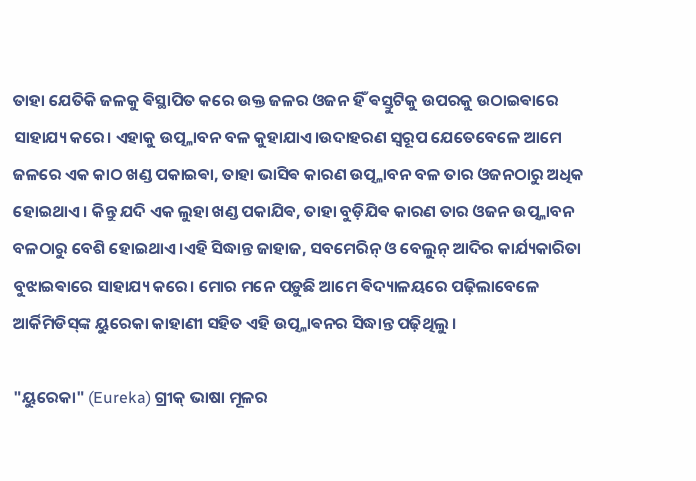ତାହା ଯେତିକି ଜଳକୁ ଵିସ୍ଥାପିତ କରେ ଉକ୍ତ ଜଳର ଓଜନ ହିଁ ଵସ୍ତୁଟିକୁ ଉପରକୁ ଉଠାଇଵାରେ ସାହାଯ୍ୟ କରେ। ଏହାକୁ ଉତ୍ପ୍ଳାବନ ବଳ କୁହାଯାଏ।ଉଦାହରଣ ସ୍ଵରୂପ ଯେତେବେଳେ ଆମେ ଜଳରେ ଏକ କାଠ ଖଣ୍ଡ ପକାଇଵା, ତାହା ଭାସିଵ କାରଣ ଉତ୍ପ୍ଳାବନ ବଳ ତାର ଓଜନଠାରୁ ଅଧିକ ହୋଇଥାଏ। କିନ୍ତୁ ଯଦି ଏକ ଲୁହା ଖଣ୍ଡ ପକାଯିଵ, ତାହା ବୁଡ଼ିଯିଵ କାରଣ ତାର ଓଜନ ଉତ୍ପ୍ଳାବନ ବଳଠାରୁ ବେଶି ହୋଇଥାଏ।ଏହି ସିଦ୍ଧାନ୍ତ ଜାହାଜ, ସବମେରିନ୍‌ ଓ ବେଲୁନ୍‌ ଆଦିର କାର୍ଯ୍ୟକାରିତା ବୁଝାଇଵାରେ ସାହାଯ୍ୟ କରେ। ମୋର ମନେ ପଡ଼ୁଛି ଆମେ ଵିଦ୍ୟାଳୟରେ ପଢ଼ିଲାବେଳେ ଆର୍କିମିଡିସ୍‌ଙ୍କ ୟୁରେକା କାହାଣୀ ସହିତ ଏହି ଉତ୍ପ୍ଳାଵନର ସିଦ୍ଧାନ୍ତ ପଢ଼ିଥିଲୁ ।

"ୟୁରେକା" (Eureka) ଗ୍ରୀକ୍ ଭାଷା ମୂଳର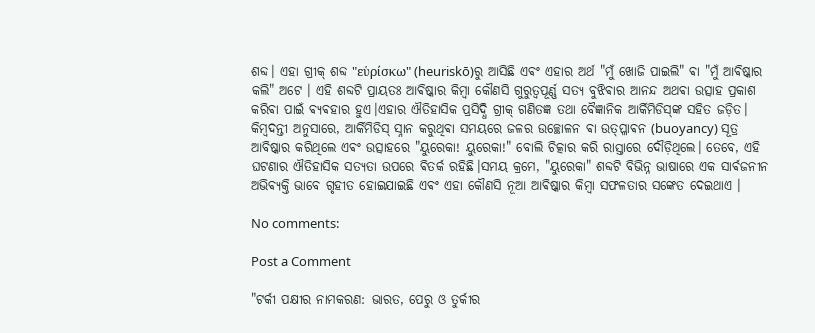ଶବ୍ଦ। ଏହା ଗ୍ରୀକ୍ ଶବ୍ଦ "εὑρίσκω" (heuriskō)ରୁ ଆସିଛି ଏଵଂ ଏହାର ଅର୍ଥ "ମୁଁ ଖୋଜି ପାଇଲି" ଵା "ମୁଁ ଆଵିଷ୍କାର କଲି" ଅଟେ । ଏହି ଶବ୍ଦଟି ପ୍ରାୟତଃ ଆଵିଷ୍କାର କିମ୍ବା କୌଣସି ଗୁରୁତ୍ୱପୂର୍ଣ୍ଣ ସତ୍ୟ ବୁଝିଵାର ଆନନ୍ଦ ଅଥଵା ଉତ୍ସାହ ପ୍ରକାଶ କରିଵା ପାଇଁ ଵ୍ୟଵହାର ହୁଏ।ଏହାର ଐତିହାସିକ ପ୍ରସିଦ୍ଧି ଗ୍ରୀକ୍ ଗଣିତଜ୍ଞ ତଥା ବୈଜ୍ଞାନିକ ଆର୍କିମିଡିସ୍‌ଙ୍କ ସହିତ ଜଡ଼ିତ। କିମ୍ବଦନ୍ତୀ ଅନୁସାରେ, ଆର୍କିମିଡିସ୍ ସ୍ନାନ କରୁଥିଵା ସମୟରେ ଜଳର ଉଚ୍ଛୋଳନ ଵା ଉତ୍ପ୍ଳାଵନ (buoyancy) ସୂତ୍ର ଆବିଷ୍କାର କରିଥିଲେ ଏଵଂ ଉତ୍ସାହରେ "ୟୁରେକା! ୟୁରେକା!" ବୋଲି ଚିତ୍କାର କରି ରାସ୍ତାରେ ଦୌଡ଼ିଥିଲେ। ତେବେ, ଏହି ଘଟଣାର ଐତିହାସିକ ସତ୍ୟତା ଉପରେ ଵିତର୍କ ରହିଛି।ସମୟ କ୍ରମେ, "ୟୁରେକା" ଶବ୍ଦଟି ବିଭିନ୍ନ ଭାଷାରେ ଏକ ସାର୍ଵଜନୀନ ଅଭିଵ୍ୟକ୍ତି ଭାବେ ଗୃହୀତ ହୋଇଯାଇଛି ଏଵଂ ଏହା କୌଣସି ନୂଆ ଆଵିଷ୍କାର କିମ୍ବା ସଫଳତାର ସଙ୍କେତ ଦେଇଥାଏ ।

No comments:

Post a Comment

"ଟର୍କୀ ପକ୍ଷୀର ନାମକରଣ: ଭାରତ, ପେରୁ ଓ ତୁର୍କୀର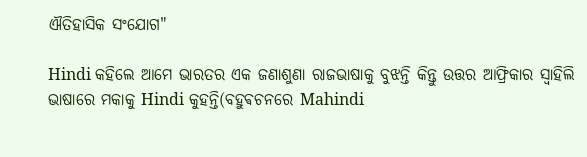ଐତିହାସିକ ସଂଯୋଗ"

Hindi କହିଲେ ଆମେ ଭାରତର ଏକ ଜଣାଶୁଣା ରାଜଭାଷାକୁ ବୁଝନ୍ତି କିନ୍ତୁ ଉତ୍ତର ଆଫ୍ରିକାର ସ୍ଵାହିଲି ଭାଷାରେ ମକାକୁ Hindi କୁହନ୍ତି(ବହୁଵଚନରେ Mahindi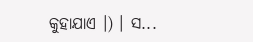କୁହାଯାଏ ।) । ସ...